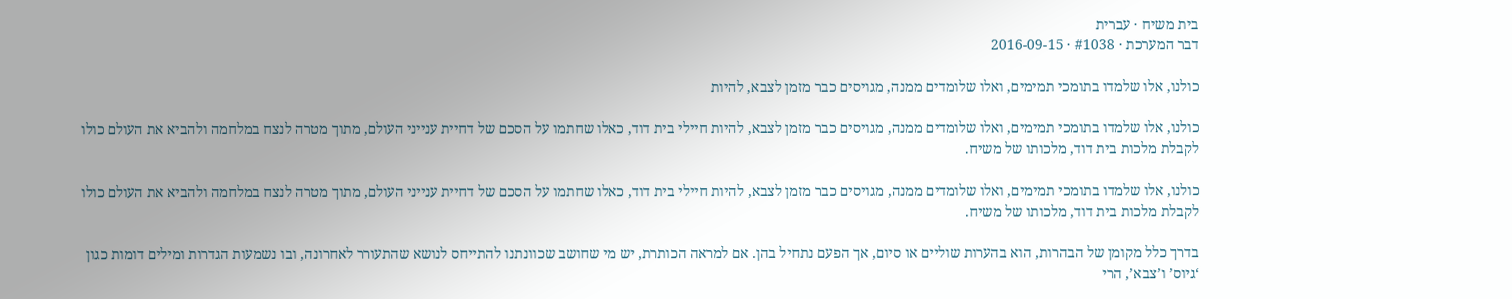בית משיח · עברית
דבר המערכת · #1038 · 2016-09-15

כולנו, אלו שלמדו בתומכי תמימים, ואלו שלומדים ממנה, מגויסים כבר מזמן לצבא, להיות

כולנו, אלו שלמדו בתומכי תמימים, ואלו שלומדים ממנה, מגויסים כבר מזמן לצבא, להיות חיילי בית דוד, כאלו שחתמו על הסכם של דחיית ענייני העולם, מתוך מטרה לנצח במלחמה ולהביא את העולם כולו לקבלת מלכות בית דוד, מלכותו של משיח.

כולנו, אלו שלמדו בתומכי תמימים, ואלו שלומדים ממנה, מגויסים כבר מזמן לצבא, להיות חיילי בית דוד, כאלו שחתמו על הסכם של דחיית ענייני העולם, מתוך מטרה לנצח במלחמה ולהביא את העולם כולו  לקבלת מלכות בית דוד, מלכותו של משיח.

בדרך כלל מקומן של הבהרות, הוא בהערות שוליים או סיום, אך הפעם נתחיל בהן. אם למראה הכותרת, יש מי שחושב שכוונתנו להתייחס לנושא שהתעורר לאחרונה, ובו נשמעות הגדרות ומילים דומות כגון ‘גיוס’ ו’צבא’, הרי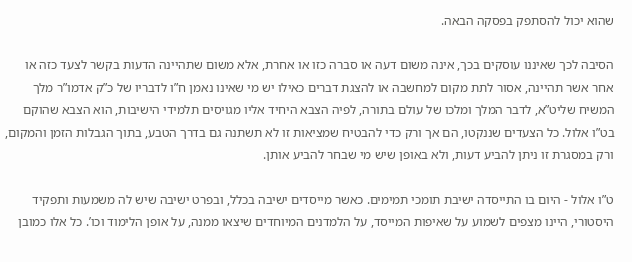שהוא יכול להסתפק בפסקה הבאה.

הסיבה לכך שאיננו עוסקים בכך, אינה משום דעה או סברה כזו או אחרת, אלא משום שתהיינה הדעות בקשר לצעד כזה או אחר אשר תהיינה, אסור לתת מקום למחשבה או להצגת דברים כאילו יש מי שאינו נאמן ח”ו לדבריו של כ”ק אדמו”ר מלך המשיח שליט”א, לדבר המלך ומלכו של עולם בתורה, לפיה הצבא היחיד אליו מגויסים תלמידי הישיבות, הוא הצבא שהוקם בט”ו אלול. כל הצעדים שננקטו, הם אך ורק כדי להבטיח שמציאות זו לא תשתנה גם בדרך הטבע, בתוך הגבלות הזמן והמקום, ורק במסגרת זו ניתן להביע דעות, ולא באופן שיש מי שבחר להביע אותן.

ט”ו אלול - היום בו התייסדה ישיבת תומכי תמימים. כאשר מייסדים ישיבה בכלל, ובפרט ישיבה שיש לה משמעות ותפקיד היסטורי, היינו מצפים לשמוע על שאיפות המייסד, על הלמדנים המיוחדים שיצאו ממנה, על אופן הלימוד וכו’. כל אלו כמובן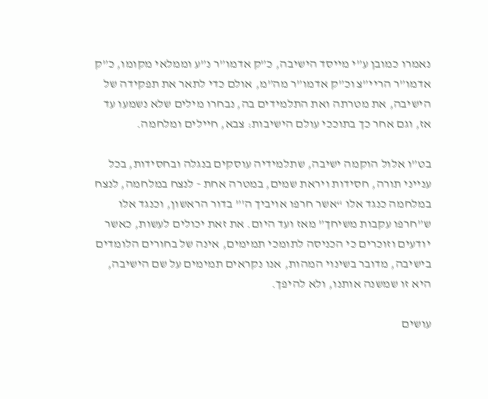נאמרו כמובן ע”י מייסד הישיבה, כ”ק אדמו”ר נ”ע וממלאי מקומו, כ”ק אדמו”ר הריי”צ וכ”ק אדמו”ר מה”מ, אולם כדי לתאר את תפקידה של הישיבה, את מטרתה ואת התלמידים בה, נבחרו מילים שלא נשמעו עד אז, וגם אחר כך בתוככי עולם הישיבות: צבא, חיילים ומלחמה.

בט”ו אלול הוקמה ישיבה, שתלמידיה עוסקים בנגלה ובחסידות, בכל ענייני תורה, חסידות ויראת שמים, במטרה אחת - לנצח במלחמה, לנצח במלחמה כנגד אלו “אשר חרפו אויביך ה’” בדור הראשון, וכנגד אלו ש”חרפו עקבות משיחך” מאז ועד היום. את זאת יכולים לעשות, כאשר יודעים וזוכרים כי הכניסה לתומכי תמימים, אינה של בחורים הלומדים בישיבה, מדובר בשינוי המהות, אנו נקראים תמימים על שם הישיבה, היא זו שמשנה אותנו, ולא להיפך.

עושים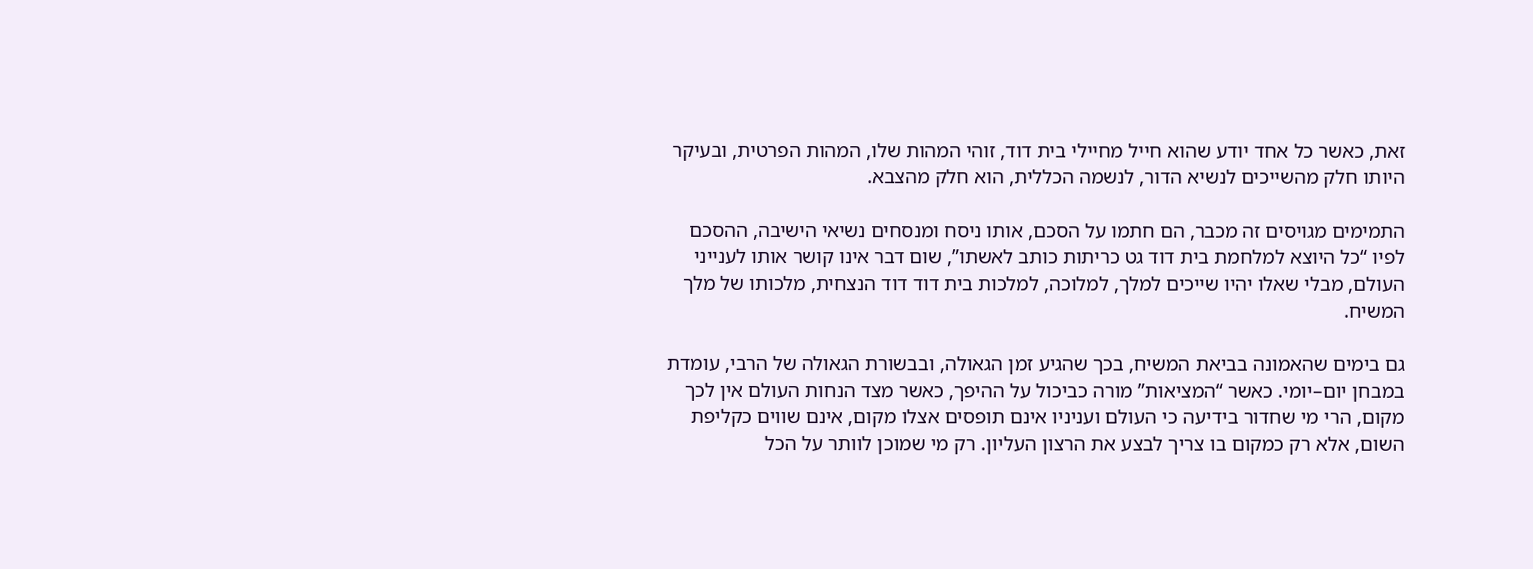זאת, כאשר כל אחד יודע שהוא חייל מחיילי בית דוד, זוהי המהות שלו, המהות הפרטית, ובעיקר היותו חלק מהשייכים לנשיא הדור, לנשמה הכללית, הוא חלק מהצבא.

התמימים מגויסים זה מכבר, הם חתמו על הסכם, אותו ניסח ומנסחים נשיאי הישיבה, ההסכם לפיו “כל היוצא למלחמת בית דוד גט כריתות כותב לאשתו”, שום דבר אינו קושר אותו לענייני העולם, מבלי שאלו יהיו שייכים למלך, למלוכה, למלכות בית דוד דוד הנצחית, מלכותו של מלך המשיח.

גם בימים שהאמונה בביאת המשיח, בכך שהגיע זמן הגאולה, ובבשורת הגאולה של הרבי, עומדת במבחן יום–יומי. כאשר “המציאות” מורה כביכול על ההיפך, כאשר מצד הנחות העולם אין לכך מקום, הרי מי שחדור בידיעה כי העולם ועניניו אינם תופסים אצלו מקום, אינם שווים כקליפת השום, אלא רק כמקום בו צריך לבצע את הרצון העליון. רק מי שמוכן לוותר על הכל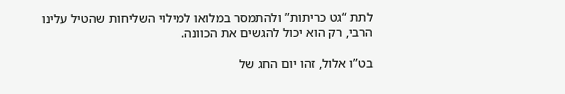לתת “גט כריתות” ולהתמסר במלואו למילוי השליחות שהטיל עלינו הרבי, רק הוא יכול להגשים את הכוונה.

בט”ו אלול, זהו יום החג של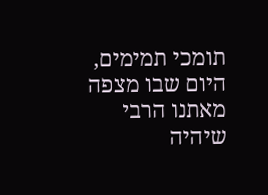תומכי תמימים, היום שבו מצפה מאתנו הרבי שיהיה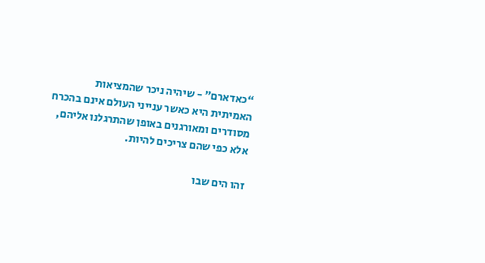“כאדארם” - שיהיה ניכר שהמציאות האמיתית היא כאשר ענייני העולם אינם בהכרח מסודרים ומאורגנים באופן שהתרגלנו אליהם, אלא כפי שהם צריכים להיות.

זהו הים שבו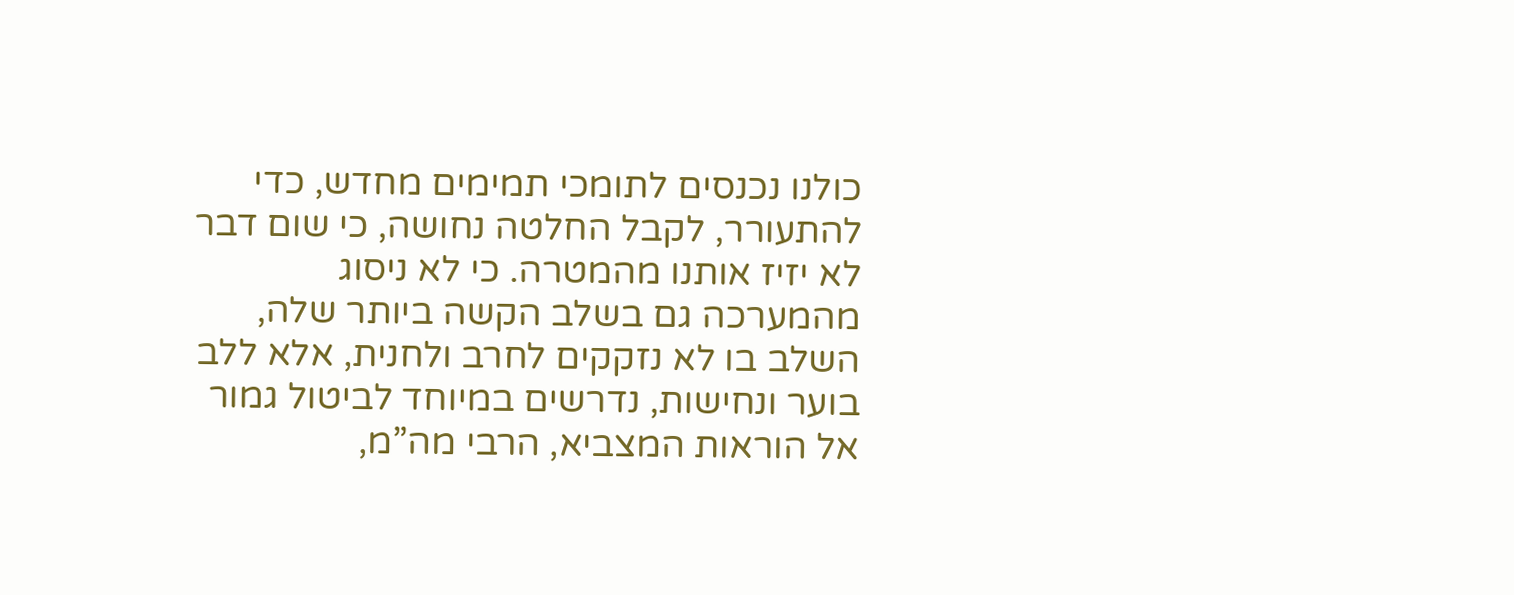כולנו נכנסים לתומכי תמימים מחדש, כדי להתעורר, לקבל החלטה נחושה, כי שום דבר לא יזיז אותנו מהמטרה. כי לא ניסוג מהמערכה גם בשלב הקשה ביותר שלה, השלב בו לא נזקקים לחרב ולחנית, אלא ללב בוער ונחישות, נדרשים במיוחד לביטול גמור אל הוראות המצביא, הרבי מה”מ,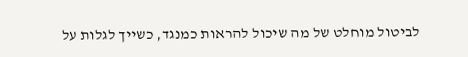לביטול מוחלט של מה שיכול להראות כמנגד, כשייך לגלות על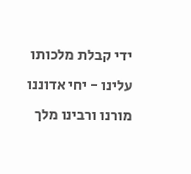ידי קבלת מלכותו עלינו - יחי אדוננו מורנו ורבינו מלך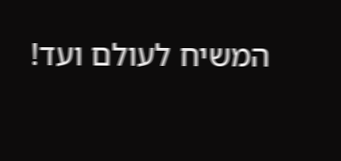המשיח לעולם ועד!